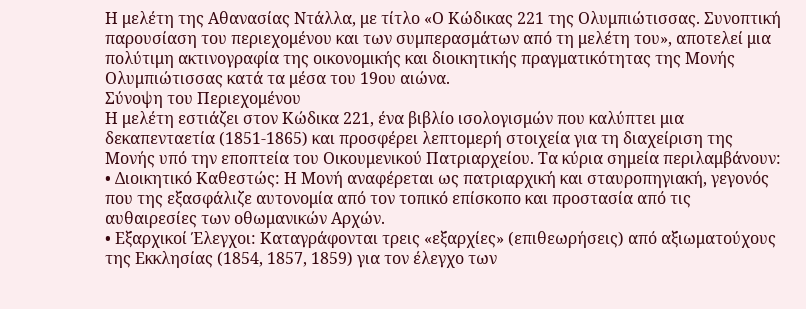Η μελέτη της Αθανασίας Ντάλλα, με τίτλο «Ο Κώδικας 221 της Ολυμπιώτισσας. Συνοπτική παρουσίαση του περιεχομένου και των συμπερασμάτων από τη μελέτη του», αποτελεί μια πολύτιμη ακτινογραφία της οικονομικής και διοικητικής πραγματικότητας της Μονής Ολυμπιώτισσας κατά τα μέσα του 19ου αιώνα.
Σύνοψη του Περιεχομένου
Η μελέτη εστιάζει στον Κώδικα 221, ένα βιβλίο ισολογισμών που καλύπτει μια δεκαπενταετία (1851-1865) και προσφέρει λεπτομερή στοιχεία για τη διαχείριση της Μονής υπό την εποπτεία του Οικουμενικού Πατριαρχείου. Τα κύρια σημεία περιλαμβάνουν:
• Διοικητικό Καθεστώς: Η Μονή αναφέρεται ως πατριαρχική και σταυροπηγιακή, γεγονός που της εξασφάλιζε αυτονομία από τον τοπικό επίσκοπο και προστασία από τις αυθαιρεσίες των οθωμανικών Αρχών.
• Εξαρχικοί Έλεγχοι: Καταγράφονται τρεις «εξαρχίες» (επιθεωρήσεις) από αξιωματούχους της Εκκλησίας (1854, 1857, 1859) για τον έλεγχο των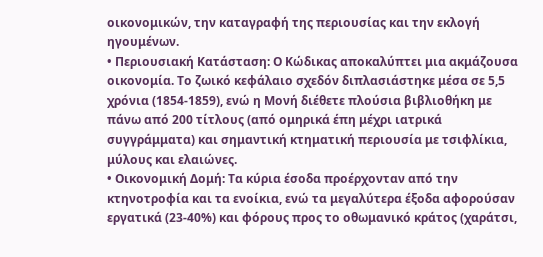οικονομικών, την καταγραφή της περιουσίας και την εκλογή ηγουμένων.
• Περιουσιακή Κατάσταση: Ο Κώδικας αποκαλύπτει μια ακμάζουσα οικονομία. Το ζωικό κεφάλαιο σχεδόν διπλασιάστηκε μέσα σε 5,5 χρόνια (1854-1859), ενώ η Μονή διέθετε πλούσια βιβλιοθήκη με πάνω από 200 τίτλους (από ομηρικά έπη μέχρι ιατρικά συγγράμματα) και σημαντική κτηματική περιουσία με τσιφλίκια, μύλους και ελαιώνες.
• Οικονομική Δομή: Τα κύρια έσοδα προέρχονταν από την κτηνοτροφία και τα ενοίκια, ενώ τα μεγαλύτερα έξοδα αφορούσαν εργατικά (23-40%) και φόρους προς το οθωμανικό κράτος (χαράτσι,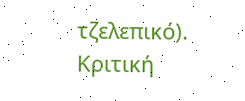τζελεπικό).
Κριτική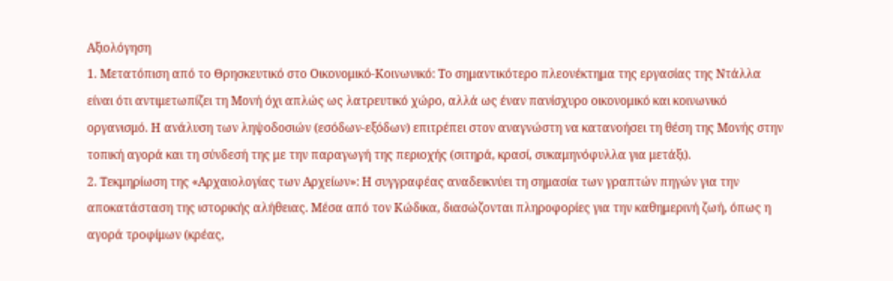Αξιολόγηση
1. Μετατόπιση από το Θρησκευτικό στο Οικονομικό-Κοινωνικό: Το σημαντικότερο πλεονέκτημα της εργασίας της Ντάλλα είναι ότι αντιμετωπίζει τη Μονή όχι απλώς ως λατρευτικό χώρο, αλλά ως έναν πανίσχυρο οικονομικό και κοινωνικό οργανισμό. Η ανάλυση των ληψοδοσιών (εσόδων-εξόδων) επιτρέπει στον αναγνώστη να κατανοήσει τη θέση της Μονής στην τοπική αγορά και τη σύνδεσή της με την παραγωγή της περιοχής (σιτηρά, κρασί, συκαμηνόφυλλα για μετάξι).
2. Τεκμηρίωση της «Αρχαιολογίας των Αρχείων»: Η συγγραφέας αναδεικνύει τη σημασία των γραπτών πηγών για την αποκατάσταση της ιστορικής αλήθειας. Μέσα από τον Κώδικα, διασώζονται πληροφορίες για την καθημερινή ζωή, όπως η αγορά τροφίμων (κρέας,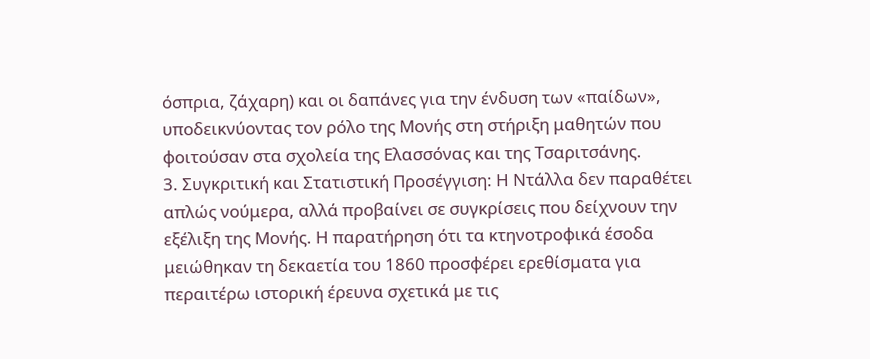όσπρια, ζάχαρη) και οι δαπάνες για την ένδυση των «παίδων», υποδεικνύοντας τον ρόλο της Μονής στη στήριξη μαθητών που φοιτούσαν στα σχολεία της Ελασσόνας και της Τσαριτσάνης.
3. Συγκριτική και Στατιστική Προσέγγιση: Η Ντάλλα δεν παραθέτει απλώς νούμερα, αλλά προβαίνει σε συγκρίσεις που δείχνουν την εξέλιξη της Μονής. Η παρατήρηση ότι τα κτηνοτροφικά έσοδα μειώθηκαν τη δεκαετία του 1860 προσφέρει ερεθίσματα για περαιτέρω ιστορική έρευνα σχετικά με τις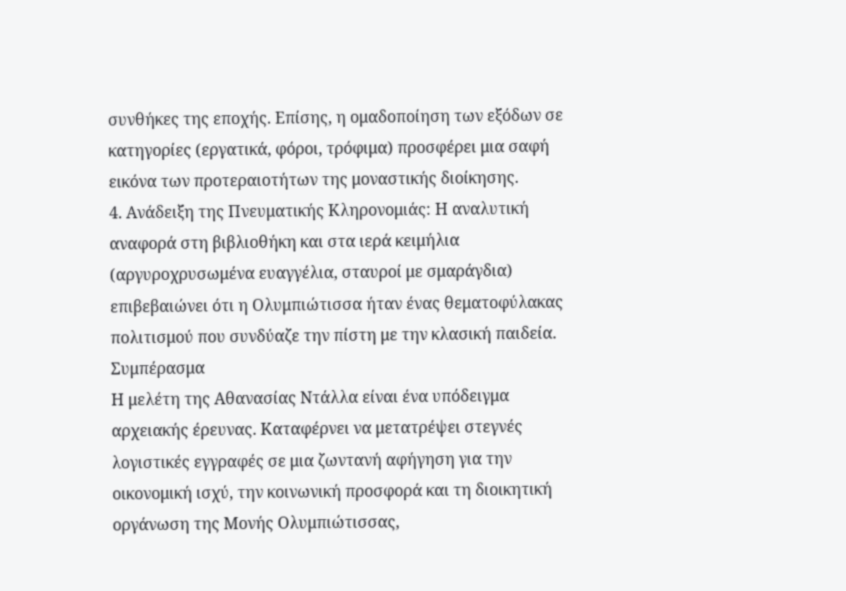συνθήκες της εποχής. Επίσης, η ομαδοποίηση των εξόδων σε κατηγορίες (εργατικά, φόροι, τρόφιμα) προσφέρει μια σαφή εικόνα των προτεραιοτήτων της μοναστικής διοίκησης.
4. Ανάδειξη της Πνευματικής Κληρονομιάς: Η αναλυτική αναφορά στη βιβλιοθήκη και στα ιερά κειμήλια (αργυροχρυσωμένα ευαγγέλια, σταυροί με σμαράγδια) επιβεβαιώνει ότι η Ολυμπιώτισσα ήταν ένας θεματοφύλακας πολιτισμού που συνδύαζε την πίστη με την κλασική παιδεία.
Συμπέρασμα
Η μελέτη της Αθανασίας Ντάλλα είναι ένα υπόδειγμα αρχειακής έρευνας. Καταφέρνει να μετατρέψει στεγνές λογιστικές εγγραφές σε μια ζωντανή αφήγηση για την οικονομική ισχύ, την κοινωνική προσφορά και τη διοικητική οργάνωση της Μονής Ολυμπιώτισσας,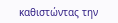καθιστώντας την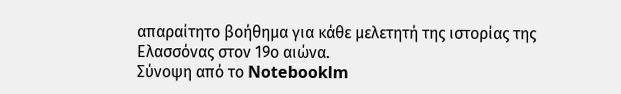απαραίτητο βοήθημα για κάθε μελετητή της ιστορίας της Ελασσόνας στον 19ο αιώνα.
Σύνοψη από το Notebooklm